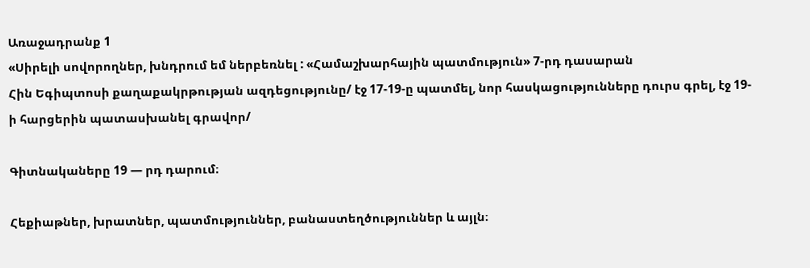Առաջադրանք 1
«Սիրելի սովորողներ, խնդրում եմ ներբեռնել : «Համաշխարհային պատմություն» 7-րդ դասարան
Հին Եգիպտոսի քաղաքակրթության ազդեցությունը/ էջ 17-19-ը պատմել, նոր հասկացությունները դուրս գրել, էջ 19-ի հարցերին պատասխանել գրավոր/

Գիտնակաները 19 — րդ դարում։

Հեքիաթներ, խրատներ, պատմություններ, բանաստեղծություններ և այլն։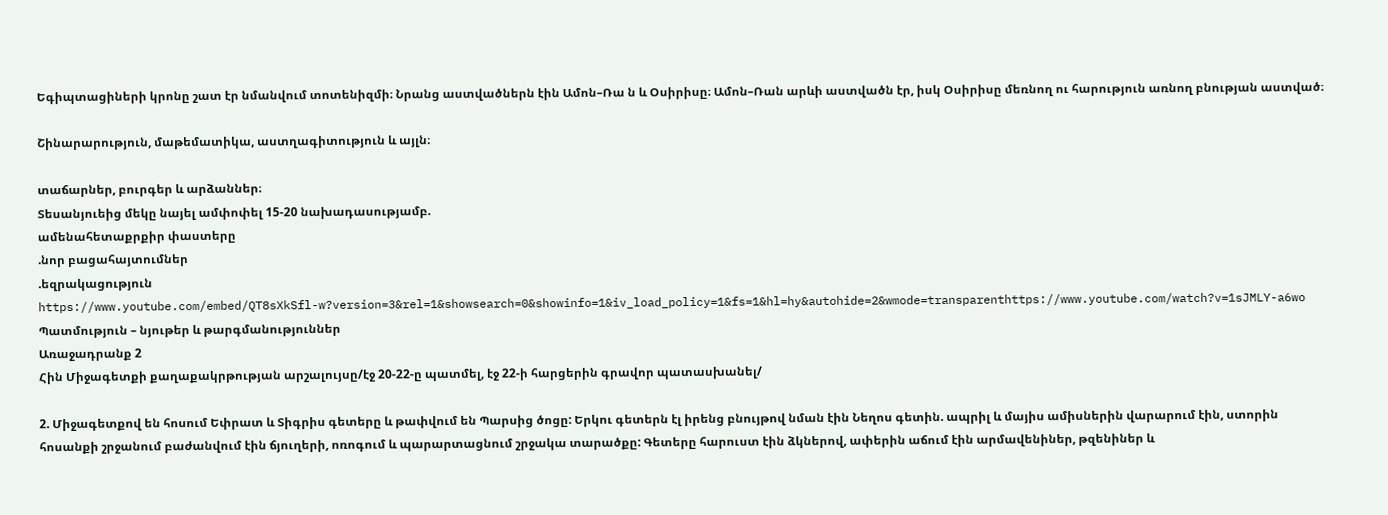Եգիպտացիների կրոնը շատ էր նմանվում տոտենիզմի։ Նրանց աստվածներն էին Ամոն–Ռա ն և Օսիրիսը։ Ամոն–Ռան արևի աստվածն էր, իսկ Օսիրիսը մեռնող ու հարություն առնող բնության աստված։

Շինարարություն, մաթեմատիկա, աստղագիտություն և այլն։

տաճարներ, բուրգեր և արձաններ։
Տեսանյուեից մեկը նայել ամփոփել 15-20 նախադասությամբ.
ամենահետաքրքիր փաստերը
.նոր բացահայտումներ
.եզրակացություն
https://www.youtube.com/embed/QT8sXkSfl-w?version=3&rel=1&showsearch=0&showinfo=1&iv_load_policy=1&fs=1&hl=hy&autohide=2&wmode=transparenthttps://www.youtube.com/watch?v=1sJMLY-a6wo
Պատմություն – նյութեր և թարգմանություններ
Առաջադրանք 2
Հին Միջագետքի քաղաքակրթության արշալույսը/էջ 20-22-ը պատմել, էջ 22-ի հարցերին գրավոր պատասխանել/

2. Միջագետքով են հոսում Եփրատ և Տիգրիս գետերը և թափվում են Պարսից ծոցը: Երկու գետերն էլ իրենց բնույթով նման էին Նեղոս գետին. ապրիլ և մայիս ամիսներին վարարում էին, ստորին հոսանքի շրջանում բաժանվում էին ճյուղերի, ոռոգում և պարարտացնում շրջակա տարածքը: Գետերը հարուստ էին ձկներով, ափերին աճում էին արմավենիներ, թզենիներ և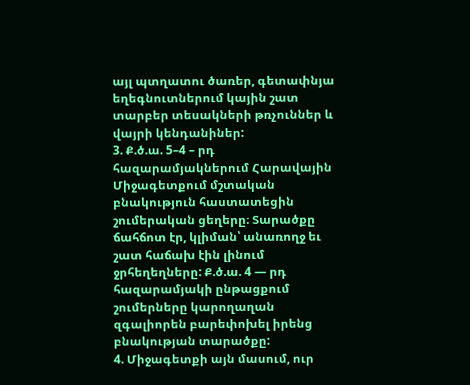այլ պտղատու ծառեր, գետափնյա եղեգնուտներում կային շատ տարբեր տեսակների թռչուններ և վայրի կենդանիներ:
3. Ք.ծ.ա. 5–4 – րդ հազարամյակներում Հարավային Միջագետքում մշտական բնակություն հաստատեցին շումերական ցեղերը։ Տարածքը ճահճոտ էր, կլիման՝ անառողջ եւ շատ հաճախ էին լինում ջրհեղեղները: Ք.ծ.ա. 4 — րդ հազարամյակի ընթացքում շումերները կարողաղան զգալիորեն բարեփոխել իրենց բնակության տարածքը:
4. Միջագետքի այն մասում, ուր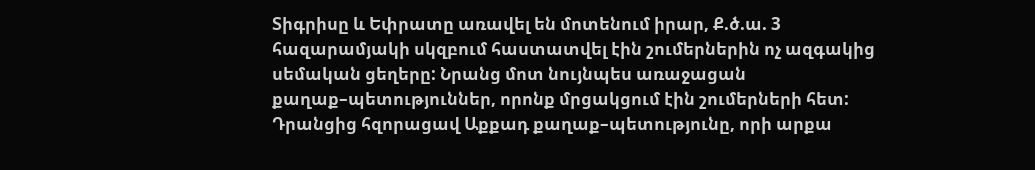Տիգրիսը և Եփրատը առավել են մոտենում իրար, Ք.ծ.ա. 3 հազարամյակի սկզբում հաստատվել էին շումերներին ոչ ազգակից սեմական ցեղերը: Նրանց մոտ նույնպես առաջացան քաղաք–պետություններ, որոնք մրցակցում էին շումերների հետ: Դրանցից հզորացավ Աքքադ քաղաք–պետությունը, որի արքա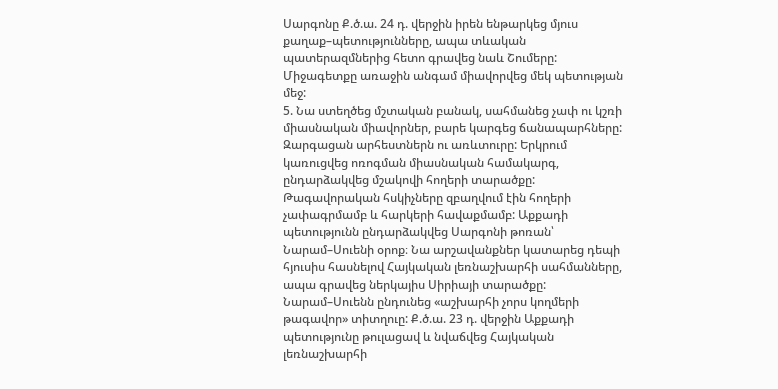Սարգոնը Ք.ծ.ա. 24 դ. վերջին իրեն ենթարկեց մյուս քաղաք–պետությունները, ապա տևական պատերազմներից հետո գրավեց նաև Շումերը: Միջագետքը առաջին անգամ միավորվեց մեկ պետության մեջ:
5. Նա ստեղծեց մշտական բանակ, սահմանեց չափ ու կշռի միասնական միավորներ, բարե կարգեց ճանապարհները: Զարգացան արհեստներն ու առևտուրը: Երկրում կառուցվեց ոռոգման միասնական համակարգ, ընդարձակվեց մշակովի հողերի տարածքը: Թագավորական հսկիչները զբաղվում էին հողերի չափագրմամբ և հարկերի հավաքմամբ: Աքքադի պետությունն ընդարձակվեց Սարգոնի թոռան՝ Նարամ–Սուենի օրոք։ Նա արշավանքներ կատարեց դեպի հյուսիս հասնելով Հայկական լեռնաշխարհի սահմանները, ապա գրավեց ներկայիս Սիրիայի տարածքը: Նարամ–Սուենն ընդունեց «աշխարհի չորս կողմերի թագավոր» տիտղուը: Ք.ծ.ա. 23 դ. վերջին Աքքադի պետությունը թուլացավ և նվաճվեց Հայկական լեռնաշխարհի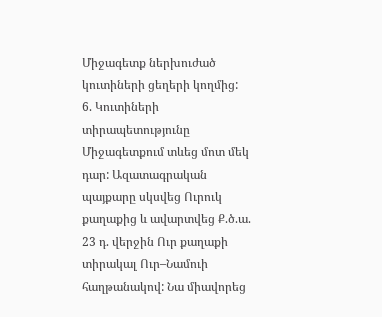Միջագետք ներխուժած կուտիների ցեղերի կողմից:
6. Կուտիների տիրապետությունը Միջագետքում տևեց մոտ մեկ դար: Ազատագրական պայքարը սկսվեց Ուրուկ քաղաքից և ավարտվեց Ք.ծ.ա. 23 դ. վերջին Ուր քաղաքի տիրակալ Ուր–Նամուի հաղթանակով: Նա միավորեց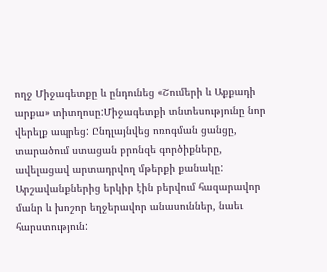ողջ Միջագետքը և ընդունեց «Շումերի և Աքքադի արքա» տիտղոսը:Միջագետքի տնտեսությունը նոր վերելք ապրեց: Ընդլայնվեց ոռոգման ցանցը, տարածում ստացան բրոնզե գործիքները, ավելացավ արտադրվող մթերքի քանակը: Արշավանքներից երկիր էին բերվում հազարավոր մանր և խոշոր եղջերավոր անասուններ, նաեւ հարստություն: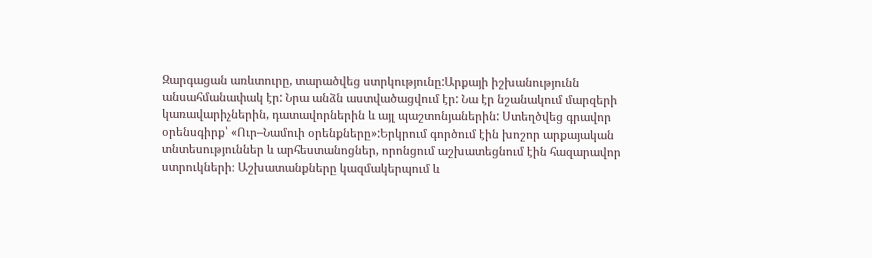Զարգացան առևտուրը, տարածվեց ստրկությունը:Արքայի իշխանությունն անսահմանափակ էր: Նրա անձն աստվածացվում էր: Նա էր նշանակում մարզերի կառավարիչներին, դատավորներին և այլ պաշտոնյաներին: Ստեղծվեց գրավոր օրենսգիրք՝ «Ուր–Նամուի օրենքները»:Երկրում գործում էին խոշոր արքայական տնտեսություններ և արհեստանոցներ, որոնցում աշխատեցնում էին հազարավոր ստրուկների։ Աշխատանքները կազմակերպում և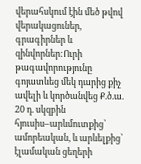վերահսկում էին մեծ թվով վերակացուներ, գրագիրներ և զինվորներ:Ուրի թագավորությունը գոյատևեց մեկ դարից քիչ ավելի և կործանվեց Ք.ծ.ա. 20 դ. սկզբին հյուսիս–արևմուտքից՝ ամորեական, և արևելքից՝ էլամական ցեղերի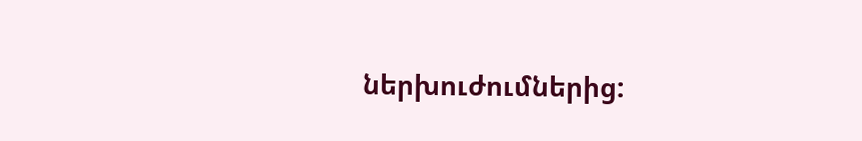ներխուժումներից: